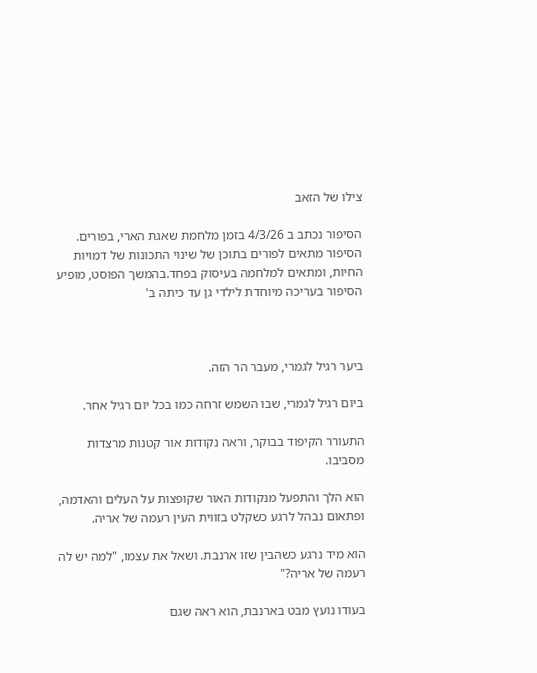צילו של הזאב

הסיפור נכתב ב 4/3/26 בזמן מלחמת שאגת הארי, בפורים.
הסיפור מתאים לפורים בתוכן של שינוי התכונות של דמויות החיות, ומתאים למלחמה בעיסוק בפחד.בהמשך הפוסט, מופיע הסיפור בעריכה מיוחדת לילדי גן עד כיתה ב'



ביער רגיל לגמרי, מעבר הר הזה.

ביום רגיל לגמרי, שבו השמש זרחה כמו בכל יום רגיל אחר.

התעורר הקיפוד בבוקר, וראה נקודות אור קטנות מרצדות מסביבו.

הוא הלך והתפעל מנקודות האור שקופצות על העלים והאדמה, ופתאום נבהל לרגע כשקלט בזווית העין רעמה של אריה.

הוא מיד נרגע כשהבין שזו ארנבת. ושאל את עצמו, "למה יש לה רעמה של אריה?"

בעודו נועץ מבט בארנבת, הוא ראה שגם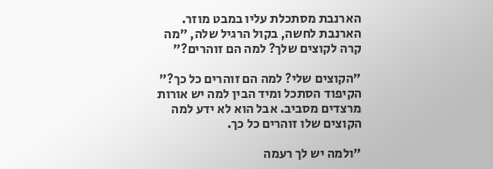הארנבת מסתכלת עליו במבט מוזר. הארנבת לחשה, בקול הרגיל שלה, "מה קרה לקוצים שלך? למה הם זוהרים?"

"הקוצים שלי? למה הם זוהרים כל כך?" הקיפוד הסתכל ומיד הבין למה יש אורות מרצדים מסביב. אבל הוא לא ידע למה הקוצים שלו זוהרים כל כך.

"ולמה יש לך רעמה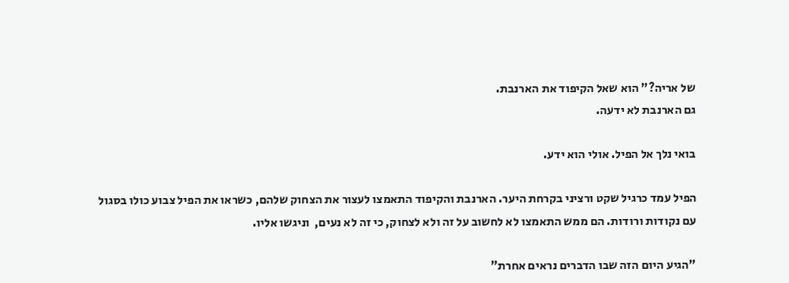של אריה?" הוא שאל הקיפוד את הארנבת.
גם הארנבת לא ידעה.

בואי נלך אל הפיל. אולי הוא ידע.

הפיל עמד כרגיל שקט ורציני בקרחת היער. הארנבת והקיפוד התאמצו לעצור את הצחוק שלהם, כשראו את הפיל צבוע כולו בסגול עם נקודות ורודות. הם ממש התאמצו לא לחשוב על זה ולא לצחוק, כי זה לא נעים,  וניגשו אליו.

"הגיע היום הזה שבו הדברים נראים אחרת"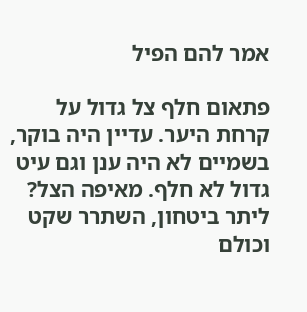אמר להם הפיל

פתאום חלף צל גדול על קרחת היער. עדיין היה בוקר, בשמיים לא היה ענן וגם עיט גדול לא חלף. מאיפה הצל? ליתר ביטחון, השתרר שקט וכולם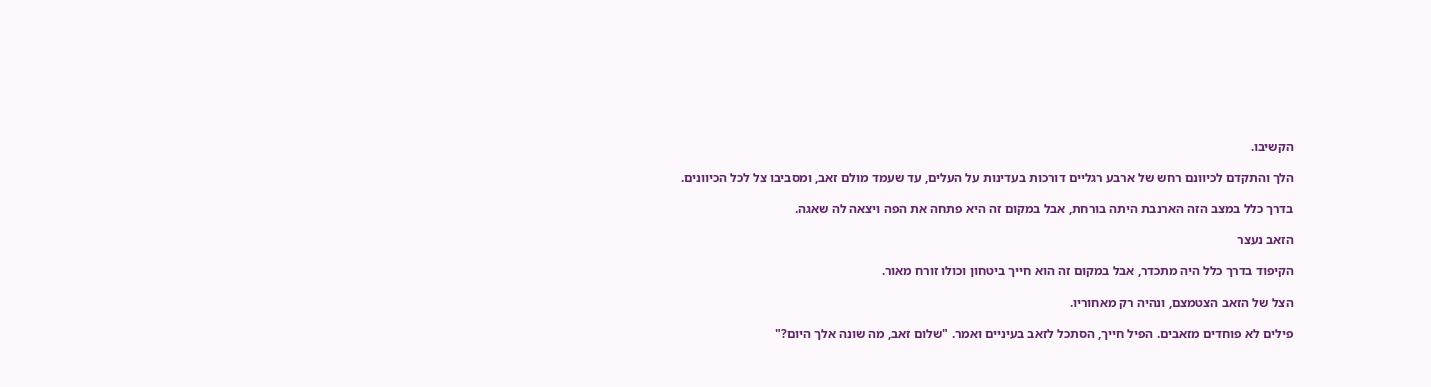הקשיבו.

הלך והתקדם לכיוונם רחש של ארבע רגליים דורכות בעדינות על העלים, עד שעמד מולם זאב, ומסביבו צל לכל הכיוונים.

בדרך כלל במצב הזה הארנבת היתה בורחת, אבל במקום זה היא פתחה את הפה ויצאה לה שאגה.

הזאב נעצר

הקיפוד בדרך כלל היה מתכדר, אבל במקום זה הוא חייך ביטחון וכולו זורח מאור.

הצל של הזאב הצטמצם, ונהיה רק מאחוריו.

פילים לא פוחדים מזאבים. הפיל חייך, הסתכל לזאב בעיניים ואמר. "שלום זאב, מה שונה אלך היום?"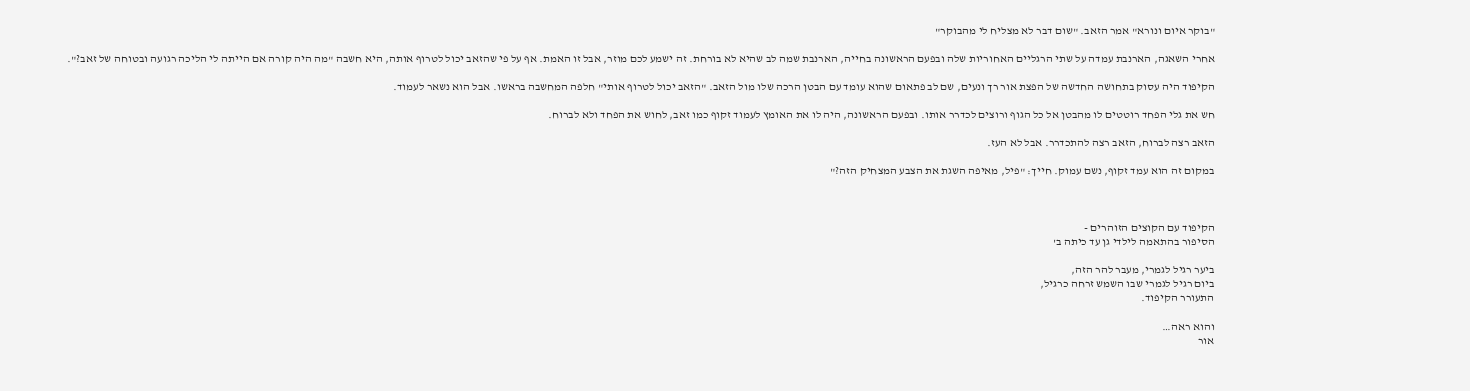"בוקר איום ונורא" אמר הזאב. "שום דבר לא מצליח לי מהבוקר"

אחרי השאגה, הארנבת עמדה על שתי הרגליים האחוריות שלה ובפעם הראשונה בחייה, הארנבת שמה לב שהיא לא בורחת. זה ישמע לכם מוזר, אבל זו האמת. אף על פי שהזאב יכול לטרוף אותה, היא חשבה "מה היה קורה אם הייתה לי הליכה רגועה ובטוחה של זאב?".

הקיפוד היה עסוק בתחושה החדשה של הפצת אור רך ונעים, שם לב פתאום שהוא עומד עם הבטן הרכה שלו מול הזאב. "הזאב יכול לטרוף אותי" חלפה המחשבה בראשו. אבל הוא נשאר לעמוד.

חש את גלי הפחד רוטטים לו מהבטן אל כל הגוף ורוצים לכדרר אותו. ובפעם הראשונה, היה לו את האומץ לעמוד זקוף כמו זאב, לחוש את הפחד ולא לברוח.

הזאב רצה לברוח, הזאב רצה להתכדרר. אבל לא העז.

במקום זה הוא עמד זקוף, נשם עמוק. חייך: "פיל, מאיפה השגת את הצבע המצחיק הזה?"



הקיפוד עם הקוצים הזוהרים -
הסיפור בהתאמה לילדי גן עד כיתה ב'

ביער רגיל לגמרי, מעבר להר הזה,
ביום רגיל לגמרי שבו השמש זרחה כרגיל,
התעורר הקיפוד.

והוא ראה…
אור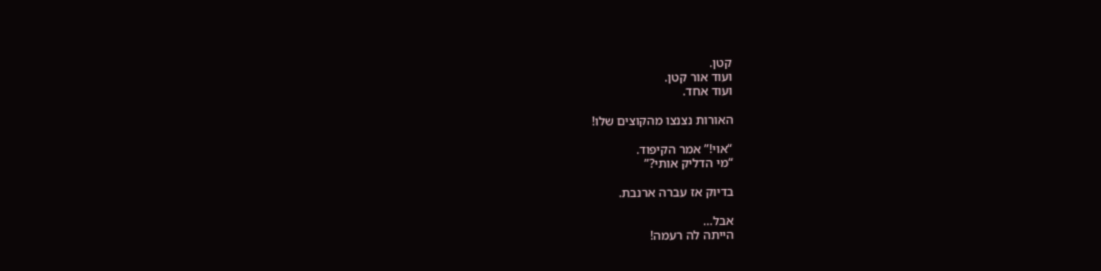קטן.
ועוד אור קטן.
ועוד אחד.

האורות נצנצו מהקוצים שלו!

“אוי!” אמר הקיפוד.
“מי הדליק אותי?”

בדיוק אז עברה ארנבת.

אבל…
הייתה לה רעמה!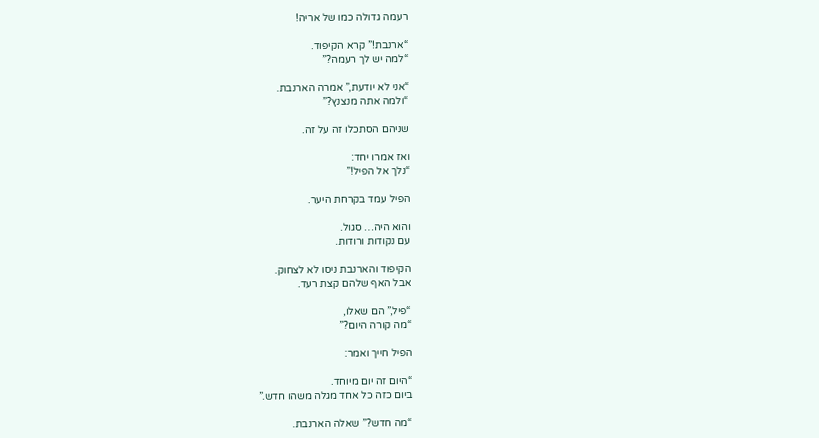רעמה גדולה כמו של אריה!

“ארנבת!” קרא הקיפוד.
“למה יש לך רעמה?”

“אני לא יודעת,” אמרה הארנבת.
“ולמה אתה מנצנץ?”

שניהם הסתכלו זה על זה.

ואז אמרו יחד:
“נלך אל הפיל!”

הפיל עמד בקרחת היער.

והוא היה… סגול.
עם נקודות ורודות.

הקיפוד והארנבת ניסו לא לצחוק.
אבל האף שלהם קצת רעד.

“פיל,” הם שאלו,
“מה קורה היום?”

הפיל חייך ואמר:

“היום זה יום מיוחד.
ביום כזה כל אחד מגלה משהו חדש.”

“מה חדש?” שאלה הארנבת.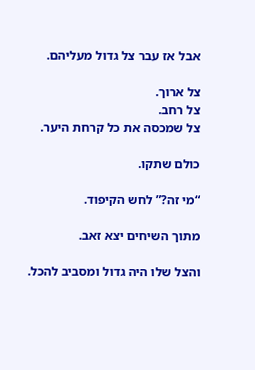אבל אז עבר צל גדול מעליהם.

צל ארוך.
צל רחב.
צל שמכסה את כל קרחת היער.

כולם שתקו.

“מי זה?” לחש הקיפוד.

מתוך השיחים יצא זאב.

והצל שלו היה גדול ומסביב להכל.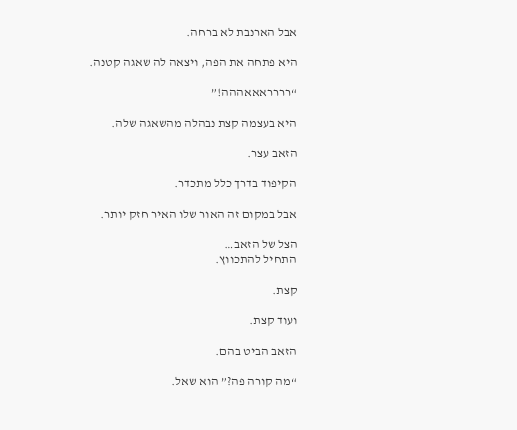אבל הארנבת לא ברחה.

היא פתחה את הפה, ויצאה לה שאגה קטנה.

“רררראאאההה!”

היא בעצמה קצת נבהלה מהשאגה שלה.

הזאב עצר.

הקיפוד בדרך כלל מתכדר.

אבל במקום זה האור שלו האיר חזק יותר.

הצל של הזאב…
התחיל להתכווץ.

קצת.

ועוד קצת.

הזאב הביט בהם.

“מה קורה פה?” הוא שאל.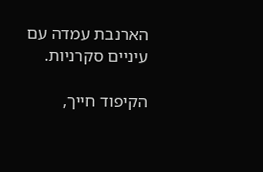הארנבת עמדה עם עיניים סקרניות.

הקיפוד חייך,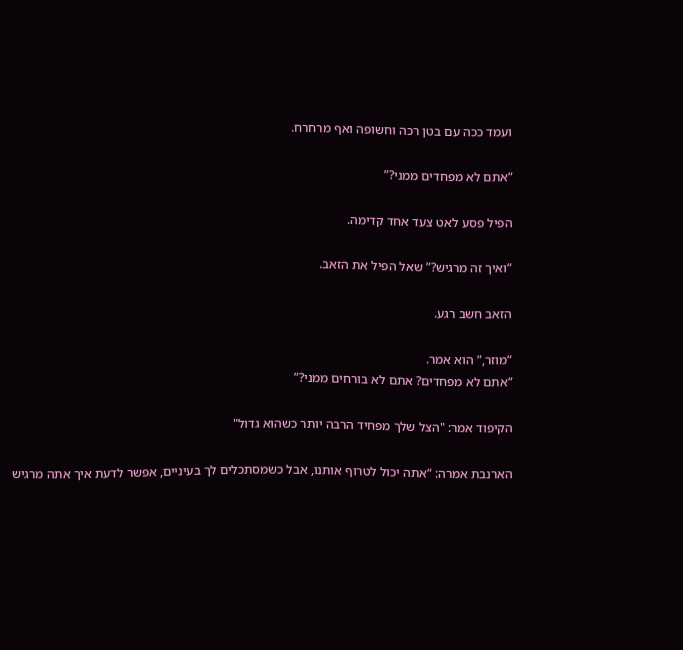ועמד ככה עם בטן רכה וחשופה ואף מרחרח.

“אתם לא מפחדים ממני?”

הפיל פסע לאט צעד אחד קדימה.

“ואיך זה מרגיש?” שאל הפיל את הזאב.

הזאב חשב רגע.

“מוזר,” הוא אמר.
“אתם לא מפחדים? אתם לא בורחים ממני?”

הקיפוד אמר: "הצל שלך מפחיד הרבה יותר כשהוא גדול"

הארנבת אמרה: “אתה יכול לטרוף אותנו, אבל כשמסתכלים לך בעיניים, אפשר לדעת איך אתה מרגיש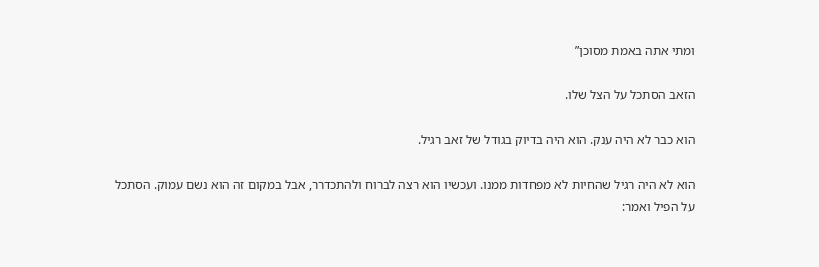ומתי אתה באמת מסוכן”

הזאב הסתכל על הצל שלו.

הוא כבר לא היה ענק. הוא היה בדיוק בגודל של זאב רגיל.

הוא לא היה רגיל שהחיות לא מפחדות ממנו. ועכשיו הוא רצה לברוח ולהתכדרר, אבל במקום זה הוא נשם עמוק. הסתכל על הפיל ואמר: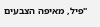"פיל, מאיפה הצבעים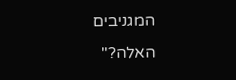המגניבים האלה?"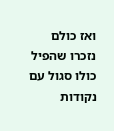ואז כולם נזכרו שהפיל כולו סגול עם נקודות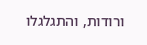ורודות, והתגלגלו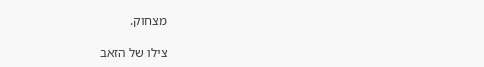מצחוק.

צילו של הזאב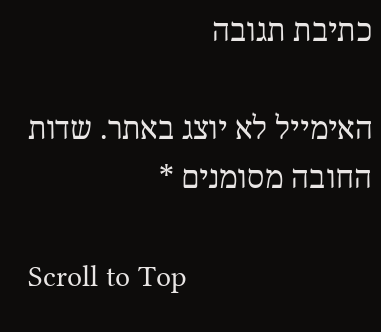כתיבת תגובה

האימייל לא יוצג באתר. שדות החובה מסומנים *

Scroll to Top